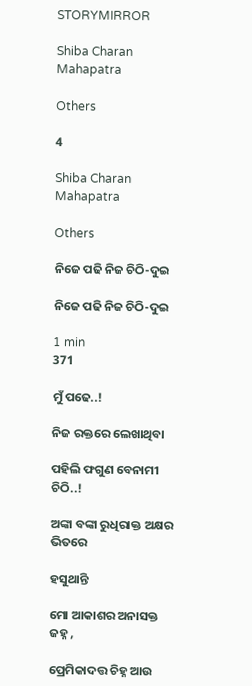STORYMIRROR

Shiba Charan Mahapatra

Others

4

Shiba Charan Mahapatra

Others

ନିଜେ ପଢି ନିଜ ଚିଠି-ଦୁଇ

ନିଜେ ପଢି ନିଜ ଚିଠି-ଦୁଇ

1 min
371

ମୁଁ ପଢେ..!

ନିଜ ରକ୍ତରେ ଲେଖାଥିବା

ପହିଲି ଫଗୁଣ ବେନାମୀ ଚିଠି..!

ଅଙ୍କା ବଙ୍କା ରୁଧିରାକ୍ତ ଅକ୍ଷର ଭିତରେ

ହସୁଥାନ୍ତି

ମୋ ଆକାଶର ଅନାସକ୍ତ ଜହ୍ନ ,

ପ୍ରେମିକାଦତ୍ତ ଚିହ୍ନ ଆଉ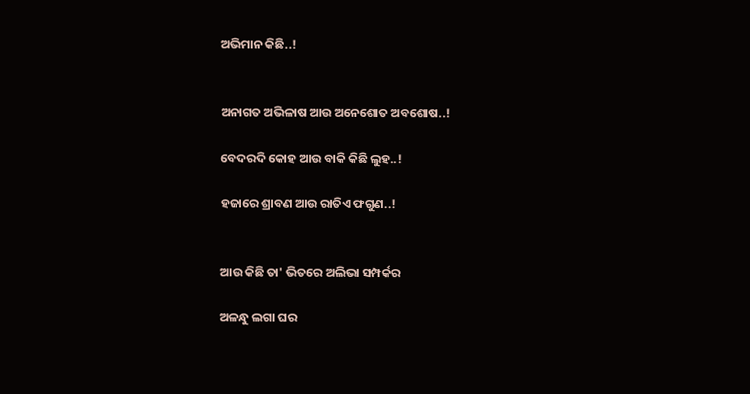ଅଭିମାନ କିଛି..!


ଅନାଗତ ଅଭିଳାଷ ଆଉ ଅନେଶୋତ ଅବଶୋଷ..!

ବେଦରଦି କୋହ ଆଉ ବାକି କିଛି ଲୁହ..!

ହଜାରେ ଶ୍ରାବଣ ଆଉ ରାତିଏ ଫଗୁଣ..!


ଆଉ କିଛି ତା' ଭିତରେ ଅଲିଭା ସମ୍ପର୍କର

ଅଳନ୍ଧୁ ଲଗା ଘର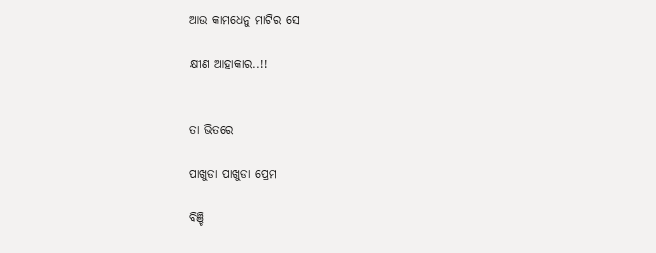ଆଉ କାମଧେନୁ ମାଟିର ସେ

କ୍ଷୀଣ ଆହାକାର..!!


ତା ଭିତରେ

ପାଖୁଡା ପାଖୁଡା ପ୍ରେମ

ବିଞ୍ଚି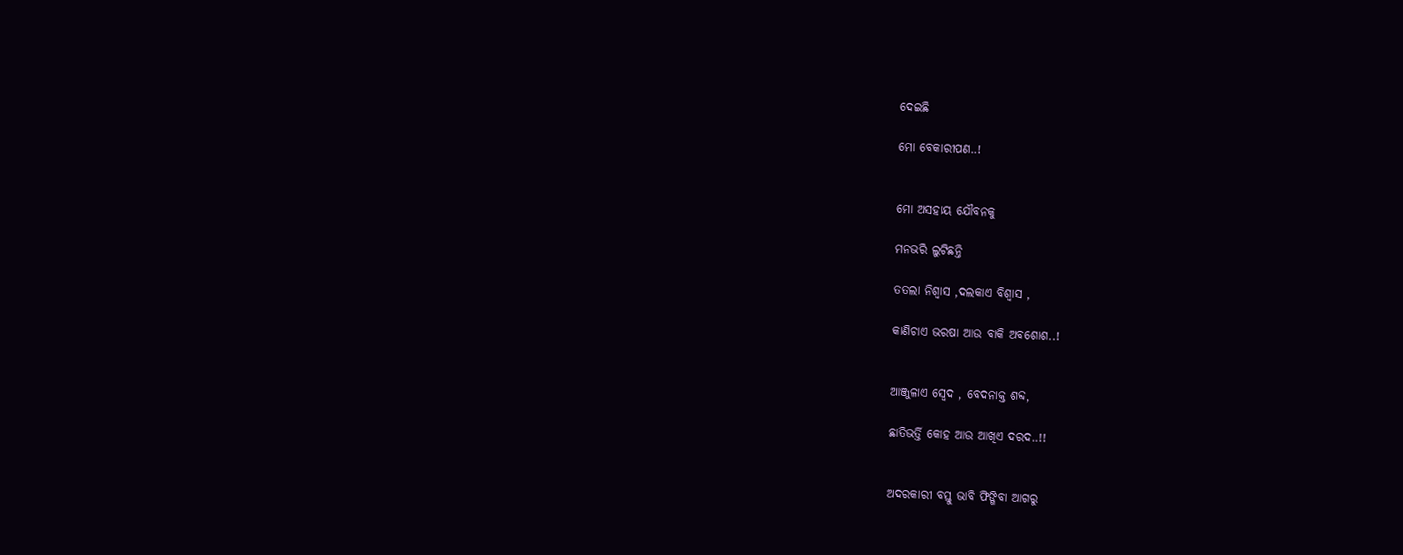ଦେଇଛି

ମୋ ବେକାରୀପଣ..!


ମୋ ଅସହାୟ ଯୌବନକୁ

ମନଭରି ଲୁଟିଛନ୍ତି

ତତଲା ନିଶ୍ୱାସ ,ଦଲକାଏ ବିଶ୍ୱାସ ,

କାଣିଚାଏ ଭରଷା ଆଉ ବାକି ଅବଶୋଶ..!


ଆଞ୍ଜୁଳାଏ ସ୍ୱେଦ , ବେଦନାକ୍ତ ଶବ୍ଦ,

ଛାତିଭର୍ତ୍ତି କୋହ ଆଉ ଆଖିଏ ଦରଦ..!!


ଅଦରକାରୀ ବସ୍ତୁ ଭାବି ଫିଙ୍ଗିବା ଆଗରୁ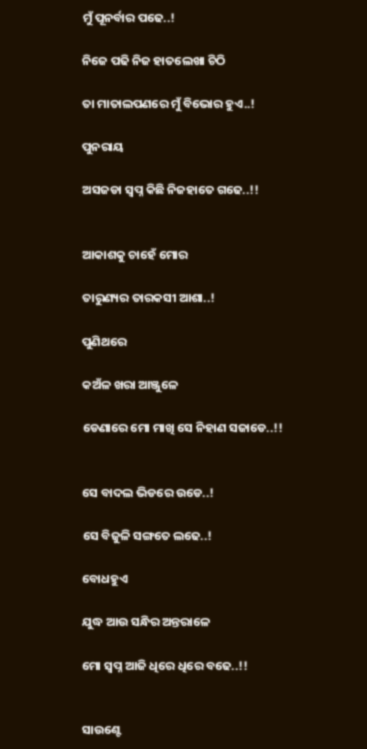ମୁଁ ପୂନର୍ବାର ପଢେ..!

ନିଜେ ପଢି ନିଜ ହାତଲେଖା ଚିଠି

ତା ମାତାଲପଣରେ ମୁଁ ବିଭୋର ହୁଏ..!

ପୁନରାୟ

ଅସଜଡା ସ୍ୱପ୍ନ କିଛି ନିଜହାତେ ଗଢେ..!!


ଆକାଶକୁ ଚାହେଁ ମୋର

ତାରୁଣ୍ୟର ତାରକସୀ ଆଶା..!

ପୁଣିଥରେ

କଅଁଳ ଖରା ଆଞ୍ଜୁଳେ

ଡେଣାରେ ମୋ ମାଖି ସେ ନିହାଣ ସଜାଡେ..!!


ସେ ବାଦଲ ଭିଡରେ ଉଡେ..!

ସେ ବିଜୁଳି ସଙ୍ଗତେ ଲଢେ..!

ବୋଧହୁଏ

ଯୁଦ୍ଧ ଆଉ ସନ୍ଧିର ଅନ୍ତରାଳେ

ମୋ ସ୍ୱପ୍ନ ଆଜି ଧିରେ ଧିରେ ବଢେ..!!


ସାଉଣ୍ଟେ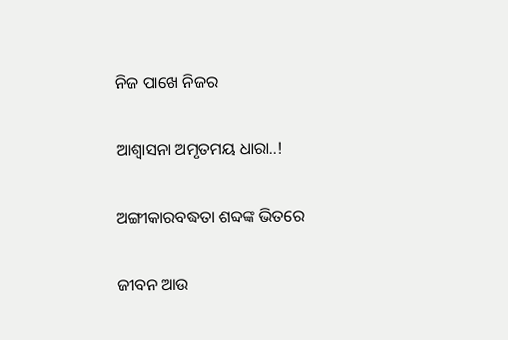ନିଜ ପାଖେ ନିଜର

ଆଶ୍ୱାସନା ଅମୃତମୟ ଧାରା..!

ଅଙ୍ଗୀକାରବଦ୍ଧତା ଶବ୍ଦଙ୍କ ଭିତରେ

ଜୀବନ ଆଉ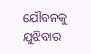ଯୌବନକୁ ଯୁଝିବାର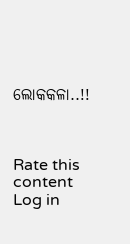ଲୋକକଳା..!!



Rate this content
Log in